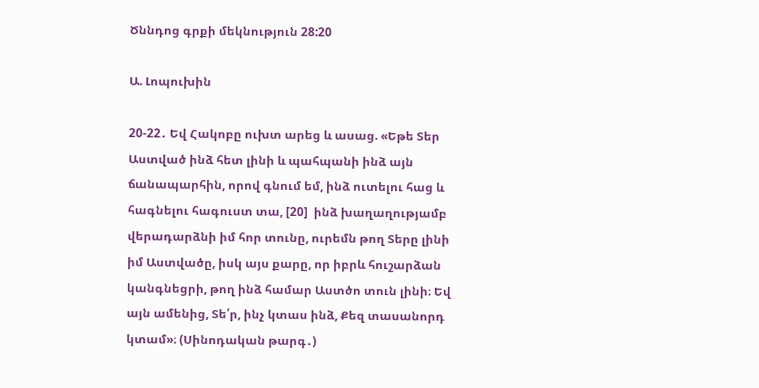Ծննդոց գրքի մեկնություն 28:20

Ա. Լոպուխին

20-22․ Եվ Հակոբը ուխտ արեց և ասաց. «Եթե Տեր Աստված ինձ հետ լինի և պահպանի ինձ այն ճանապարհին, որով գնում եմ, ինձ ուտելու հաց և հագնելու հագուստ տա, [20]  ինձ խաղաղությամբ  վերադարձնի իմ հոր տունը, ուրեմն թող Տերը լինի իմ Աստվածը, իսկ այս քարը, որ իբրև հուշարձան կանգնեցրի, թող ինձ համար Աստծո տուն լինի։ Եվ այն ամենից, Տե՛ր, ինչ կտաս ինձ, Քեզ տասանորդ կտամ»։ (Սինոդական թարգ․)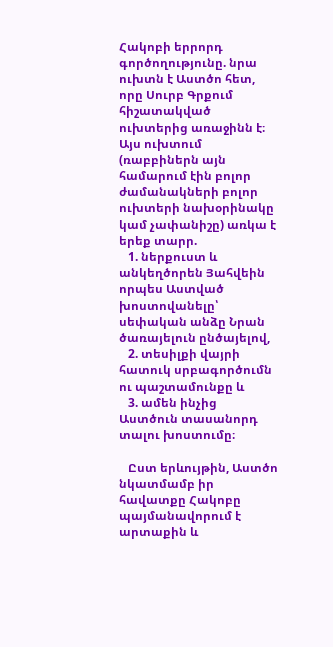Հակոբի երրորդ գործողությունը. նրա ուխտն է Աստծո հետ, որը Սուրբ Գրքում հիշատակված ուխտերից առաջինն է։ Այս ուխտում (ռաբբիներն այն համարում էին բոլոր ժամանակների բոլոր ուխտերի նախօրինակը կամ չափանիշը) առկա է երեք տարր.
   1. ներքուստ և անկեղծորեն Յահվեին որպես Աստված խոստովանելը՝ սեփական անձը Նրան ծառայելուն ընծայելով,
   2. տեսիլքի վայրի հատուկ սրբագործումն ու պաշտամունքը և
   3. ամեն ինչից Աստծուն տասանորդ տալու խոստումը։

   Ըստ երևույթին, Աստծո նկատմամբ իր հավատքը Հակոբը պայմանավորում է արտաքին և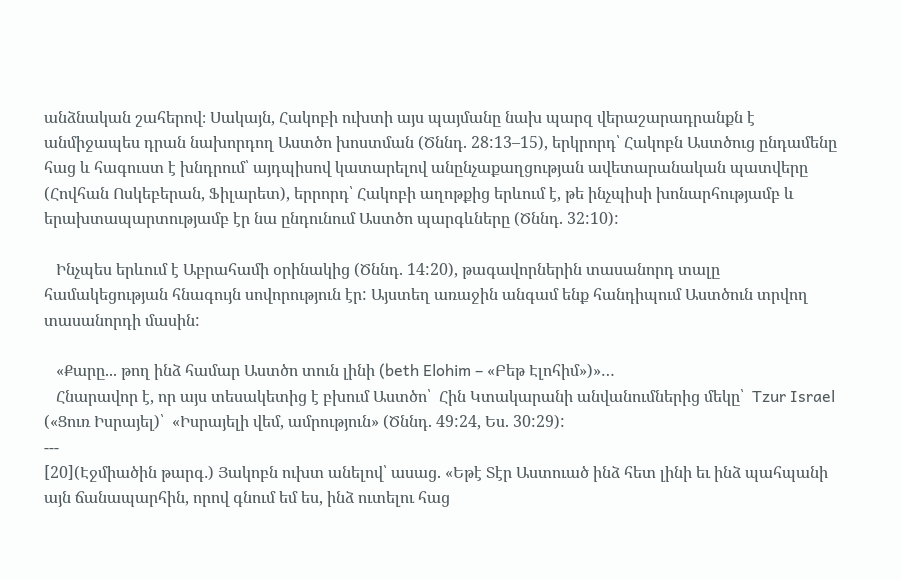անձնական շահերով։ Սակայն, Հակոբի ուխտի այս պայմանը նախ պարզ վերաշարադրանքն է անմիջապես դրան նախորդող Աստծո խոստման (Ծննդ. 28:13–15), երկրորդ՝ Հակոբն Աստծուց ընդամենը հաց և հագուստ է խնդրում՝ այդպիսով կատարելով անընչաքաղցության ավետարանական պատվերը (Հովհան Ոսկեբերան, Ֆիլարետ), երրորդ՝ Հակոբի աղոթքից երևում է, թե ինչպիսի խոնարհությամբ և երախտապարտությամբ էր նա ընդունում Աստծո պարգևները (Ծննդ. 32:10):

   Ինչպես երևում է Աբրահամի օրինակից (Ծննդ. 14:20), թագավորներին տասանորդ տալը համակեցության հնագույն սովորություն էր: Այստեղ առաջին անգամ ենք հանդիպում Աստծուն տրվող տասանորդի մասին:

   «Քարը... թող ինձ համար Աստծո տուն լինի (beth Elohim – «Բեթ Էլոհիմ»)»…
   Հնարավոր է, որ այս տեսակետից է բխում Աստծո՝  Հին Կտակարանի անվանումներից մեկը՝  Tzur Israel («Ցուռ Իսրայել)՝  «Իսրայելի վեմ, ամրություն» (Ծննդ. 49:24, Ես. 30:29):
---
[20](Էջմիածին թարգ․) Յակոբն ուխտ անելով՝ ասաց. «Եթէ Տէր Աստուած ինձ հետ լինի եւ ինձ պահպանի այն ճանապարհին, որով գնում եմ ես, ինձ ուտելու հաց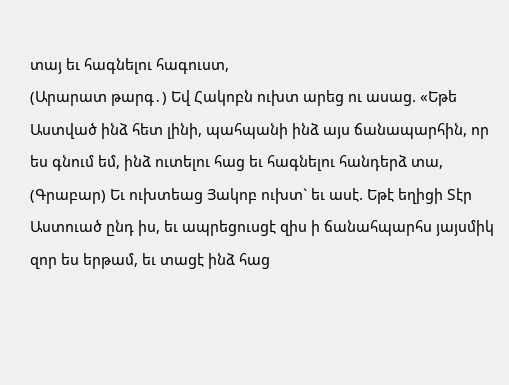տայ եւ հագնելու հագուստ,
(Արարատ թարգ․) Եվ Հակոբն ուխտ արեց ու ասաց. «Եթե Աստված ինձ հետ լինի, պահպանի ինձ այս ճանապարհին, որ ես գնում եմ, ինձ ուտելու հաց եւ հագնելու հանդերձ տա,
(Գրաբար) Եւ ուխտեաց Յակոբ ուխտ` եւ ասէ. Եթէ եղիցի Տէր Աստուած ընդ իս, եւ ապրեցուսցէ զիս ի ճանահպարհս յայսմիկ զոր ես երթամ, եւ տացէ ինձ հաց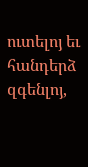ուտելոյ եւ հանդերձ զգենլոյ,